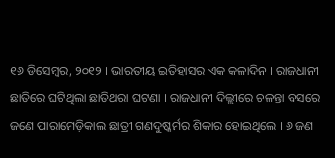୧୬ ଡିସେମ୍ବର, ୨୦୧୨ । ଭାରତୀୟ ଇତିହାସର ଏକ କଳାଦିନ । ରାଜଧାନୀ ଛାତିରେ ଘଟିଥିଲା ଛାତିଥରା ଘଟଣା । ରାଜଧାନୀ ଦିଲ୍ଲୀରେ ଚଳନ୍ତା ବସରେ ଜଣେ ପାରାମେଡ଼ିକାଲ ଛାତ୍ରୀ ଗଣଦୁଷ୍କର୍ମର ଶିକାର ହୋଇଥିଲେ । ୬ ଜଣ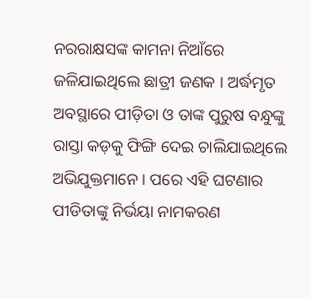ନରରାକ୍ଷସଙ୍କ କାମନା ନିଆଁରେ ଜଳିଯାଇଥିଲେ ଛାତ୍ରୀ ଜଣକ । ଅର୍ଦ୍ଧମୃତ ଅବସ୍ଥାରେ ପୀଡ଼ିତା ଓ ତାଙ୍କ ପୁରୁଷ ବନ୍ଧୁଙ୍କୁ ରାସ୍ତା କଡ଼କୁ ଫିଙ୍ଗି ଦେଇ ଚାଲିଯାଇଥିଲେ ଅଭିଯୁକ୍ତମାନେ । ପରେ ଏହି ଘଟଣାର ପୀଡିତାଙ୍କୁ ନିର୍ଭୟା ନାମକରଣ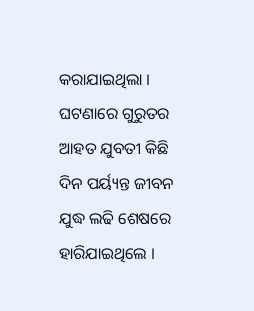କରାଯାଇଥିଲା । ଘଟଣାରେ ଗୁରୁତର ଆହତ ଯୁବତୀ କିଛି ଦିନ ପର୍ୟ୍ୟନ୍ତ ଜୀବନ ଯୁଦ୍ଧ ଲଢି ଶେଷରେ ହାରିଯାଇଥିଲେ ।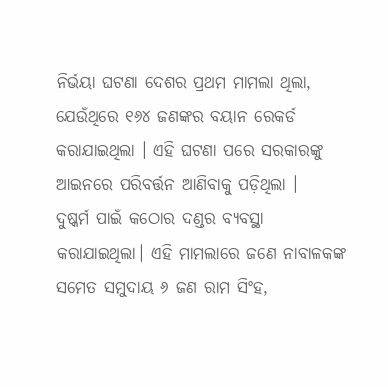ନିର୍ଭୟା ଘଟଣା ଦେଶର ପ୍ରଥମ ମାମଲା ଥିଲା, ଯେଉଁଥିରେ ୧୬୪ ଜଣଙ୍କର ବୟାନ ରେକର୍ଡ କରାଯାଇଥିଲା । ଏହି ଘଟଣା ପରେ ସରକାରଙ୍କୁ ଆଇନରେ ପରିବର୍ତ୍ତନ ଆଣିବାକୁ ପଡ଼ିଥିଲା ।
ଦୁଷ୍କର୍ମ ପାଇଁ କଠୋର ଦଣ୍ଡର ବ୍ୟବସ୍ଥା କରାଯାଇଥିଲା। ଏହି ମାମଲାରେ ଜଣେ ନାବାଳକଙ୍କ ସମେତ ସମୁଦାୟ ୬ ଜଣ ରାମ ସିଂହ,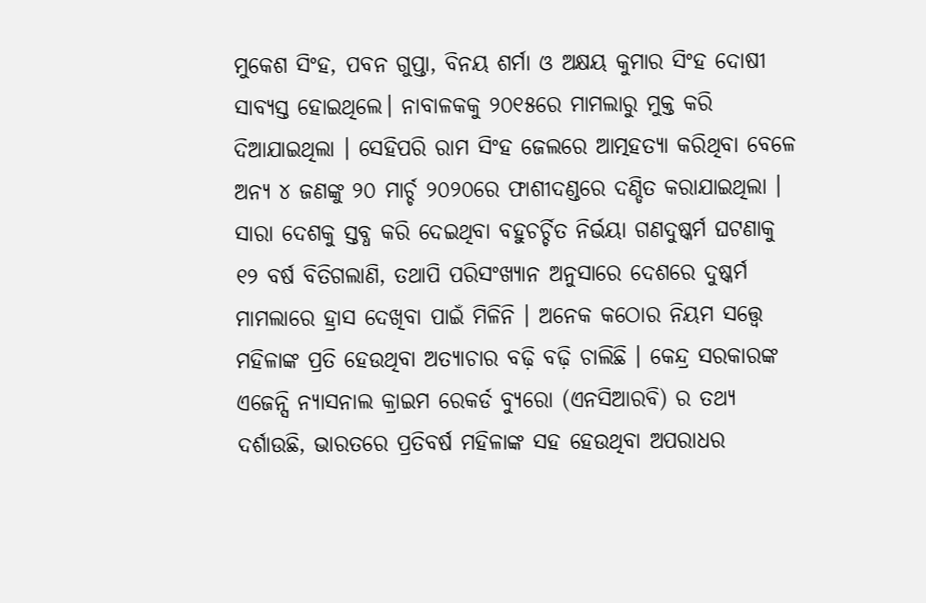ମୁକେଶ ସିଂହ, ପବନ ଗୁପ୍ତା, ବିନୟ ଶର୍ମା ଓ ଅକ୍ଷୟ କୁମାର ସିଂହ ଦୋଷୀ ସାବ୍ୟସ୍ତ ହୋଇଥିଲେ। ନାବାଳକକୁ ୨୦୧୫ରେ ମାମଲାରୁ ମୁକ୍ତ କରି ଦିଆଯାଇଥିଲା । ସେହିପରି ରାମ ସିଂହ ଜେଲରେ ଆତ୍ମହତ୍ୟା କରିଥିବା ବେଳେ ଅନ୍ୟ ୪ ଜଣଙ୍କୁ ୨୦ ମାର୍ଚ୍ଚ ୨୦୨୦ରେ ଫାଶୀଦଣ୍ଡରେ ଦଣ୍ଡିତ କରାଯାଇଥିଲା । ସାରା ଦେଶକୁ ସ୍ତବ୍ଧ କରି ଦେଇଥିବା ବହୁଚର୍ଚ୍ଚିତ ନିର୍ଭୟା ଗଣଦୁଷ୍କର୍ମ ଘଟଣାକୁ ୧୨ ବର୍ଷ ବିତିଗଲାଣି, ତଥାପି ପରିସଂଖ୍ୟାନ ଅନୁସାରେ ଦେଶରେ ଦୁଷ୍କର୍ମ ମାମଲାରେ ହ୍ରାସ ଦେଖିବା ପାଇଁ ମିଳିନି । ଅନେକ କଠୋର ନିୟମ ସତ୍ତ୍ୱେ ମହିଳାଙ୍କ ପ୍ରତି ହେଉଥିବା ଅତ୍ୟାଚାର ବଢ଼ି ବଢ଼ି ଚାଲିଛି । କେନ୍ଦ୍ର ସରକାରଙ୍କ ଏଜେନ୍ସି ନ୍ୟାସନାଲ କ୍ରାଇମ ରେକର୍ଡ ବ୍ୟୁରୋ (ଏନସିଆରବି) ର ତଥ୍ୟ ଦର୍ଶାଉଛି, ଭାରତରେ ପ୍ରତିବର୍ଷ ମହିଳାଙ୍କ ସହ ହେଉଥିବା ଅପରାଧର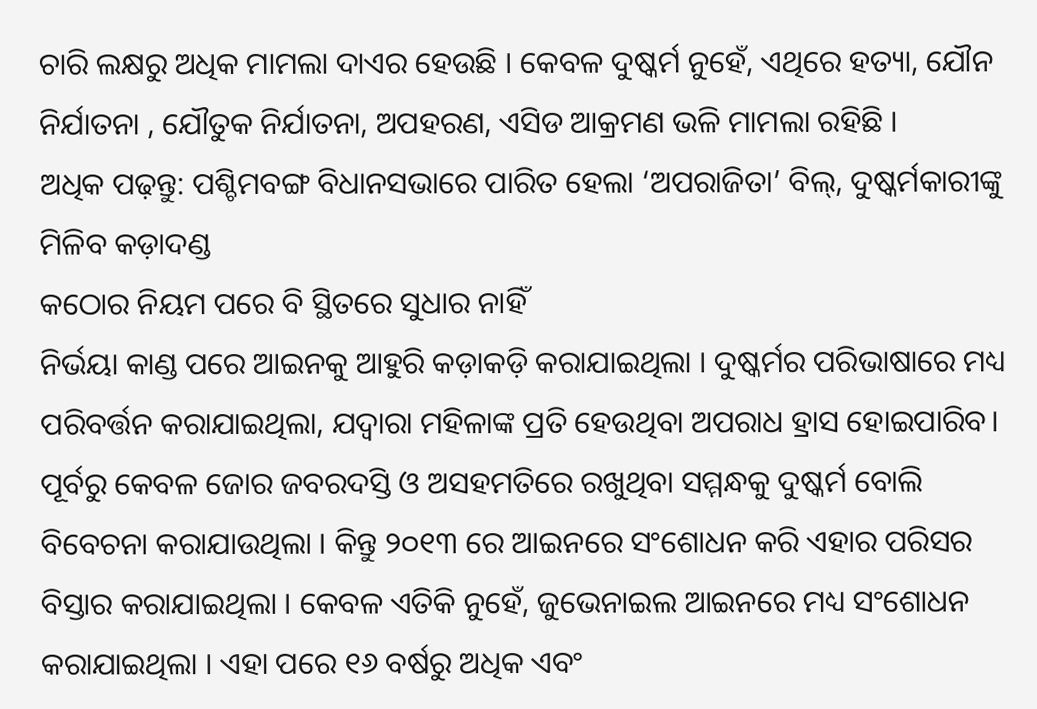ଚାରି ଲକ୍ଷରୁ ଅଧିକ ମାମଲା ଦାଏର ହେଉଛି । କେବଳ ଦୁଷ୍କର୍ମ ନୁହେଁ, ଏଥିରେ ହତ୍ୟା, ଯୌନ ନିର୍ଯାତନା , ଯୌତୁକ ନିର୍ଯାତନା, ଅପହରଣ, ଏସିଡ ଆକ୍ରମଣ ଭଳି ମାମଲା ରହିଛି ।
ଅଧିକ ପଢ଼ନ୍ତୁ: ପଶ୍ଚିମବଙ୍ଗ ବିଧାନସଭାରେ ପାରିତ ହେଲା ‘ଅପରାଜିତା’ ବିଲ୍, ଦୁଷ୍କର୍ମକାରୀଙ୍କୁ ମିଳିବ କଡ଼ାଦଣ୍ଡ
କଠୋର ନିୟମ ପରେ ବି ସ୍ଥିତରେ ସୁଧାର ନାହିଁ
ନିର୍ଭୟା କାଣ୍ଡ ପରେ ଆଇନକୁ ଆହୁରି କଡ଼ାକଡ଼ି କରାଯାଇଥିଲା । ଦୁଷ୍କର୍ମର ପରିଭାଷାରେ ମଧ୍ୟ ପରିବର୍ତ୍ତନ କରାଯାଇଥିଲା, ଯଦ୍ୱାରା ମହିଳାଙ୍କ ପ୍ରତି ହେଉଥିବା ଅପରାଧ ହ୍ରାସ ହୋଇପାରିବ। ପୂର୍ବରୁ କେବଳ ଜୋର ଜବରଦସ୍ତି ଓ ଅସହମତିରେ ରଖୁଥିବା ସମ୍ମନ୍ଧକୁ ଦୁଷ୍କର୍ମ ବୋଲି ବିବେଚନା କରାଯାଉଥିଲା । କିନ୍ତୁ ୨୦୧୩ ରେ ଆଇନରେ ସଂଶୋଧନ କରି ଏହାର ପରିସର ବିସ୍ତାର କରାଯାଇଥିଲା । କେବଳ ଏତିକି ନୁହେଁ, ଜୁଭେନାଇଲ ଆଇନରେ ମଧ୍ୟ ସଂଶୋଧନ କରାଯାଇଥିଲା । ଏହା ପରେ ୧୬ ବର୍ଷରୁ ଅଧିକ ଏବଂ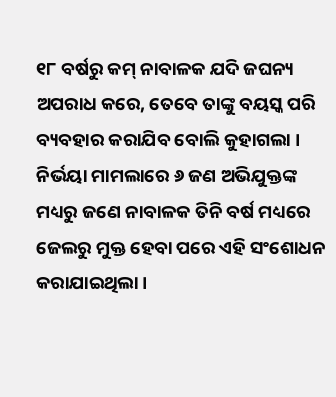୧୮ ବର୍ଷରୁ କମ୍ ନାବାଳକ ଯଦି ଜଘନ୍ୟ ଅପରାଧ କରେ, ତେବେ ତାଙ୍କୁ ବୟସ୍କ ପରି ବ୍ୟବହାର କରାଯିବ ବୋଲି କୁହାଗଲା । ନିର୍ଭୟା ମାମଲାରେ ୬ ଜଣ ଅଭିଯୁକ୍ତଙ୍କ ମଧ୍ୟରୁ ଜଣେ ନାବାଳକ ତିନି ବର୍ଷ ମଧ୍ୟରେ ଜେଲରୁ ମୁକ୍ତ ହେବା ପରେ ଏହି ସଂଶୋଧନ କରାଯାଇଥିଲା ।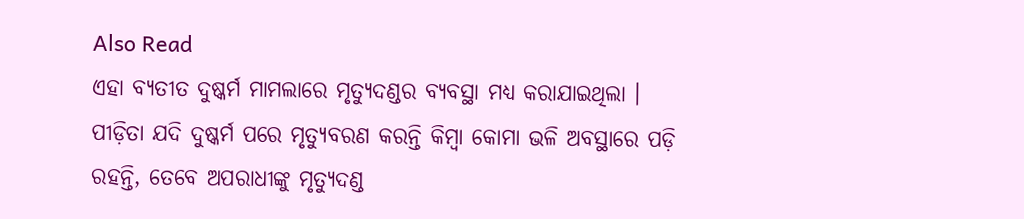Also Read
ଏହା ବ୍ୟତୀତ ଦୁଷ୍କର୍ମ ମାମଲାରେ ମୃତ୍ୟୁଦଣ୍ଡର ବ୍ୟବସ୍ଥା ମଧ୍ୟ କରାଯାଇଥିଲା । ପୀଡ଼ିତା ଯଦି ଦୁଷ୍କର୍ମ ପରେ ମୃତ୍ୟୁବରଣ କରନ୍ତି କିମ୍ବା କୋମା ଭଳି ଅବସ୍ଥାରେ ପଡ଼ି ରହନ୍ତି, ତେବେ ଅପରାଧୀଙ୍କୁ ମୃତ୍ୟୁଦଣ୍ଡ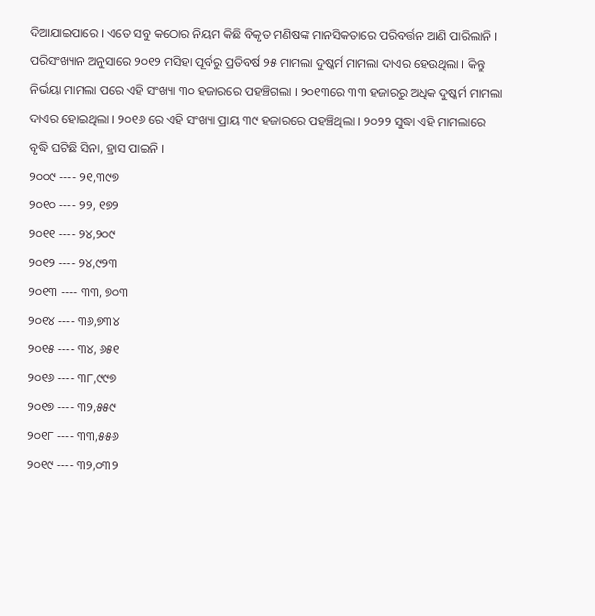ଦିଆଯାଇପାରେ । ଏତେ ସବୁ କଠୋର ନିୟମ କିଛି ବିକୃତ ମଣିଷଙ୍କ ମାନସିକତାରେ ପରିବର୍ତ୍ତନ ଆଣି ପାରିଲାନି । ପରିସଂଖ୍ୟାନ ଅନୁସାରେ ୨୦୧୨ ମସିହା ପୂର୍ବରୁ ପ୍ରତିବର୍ଷ ୨୫ ମାମଲା ଦୁଷ୍କର୍ମ ମାମଲା ଦାଏର ହେଉଥିଲା । କିନ୍ତୁ ନିର୍ଭୟା ମାମଲା ପରେ ଏହି ସଂଖ୍ୟା ୩୦ ହଜାରରେ ପହଞ୍ଚିଗଲା । ୨୦୧୩ରେ ୩୩ ହଜାରରୁ ଅଧିକ ଦୁଷ୍କର୍ମ ମାମଲା ଦାଏର ହୋଇଥିଲା । ୨୦୧୬ ରେ ଏହି ସଂଖ୍ୟା ପ୍ରାୟ ୩୯ ହଜାରରେ ପହଞ୍ଚିଥିଲା । ୨୦୨୨ ସୁଦ୍ଧା ଏହି ମାମଲାରେ ବୃଦ୍ଧି ଘଟିଛି ସିନା, ହ୍ରାସ ପାଇନି ।
୨୦୦୯ ---- ୨୧,୩୯୭
୨୦୧୦ ---- ୨୨, ୧୭୨
୨୦୧୧ ---- ୨୪,୨୦୯
୨୦୧୨ ---- ୨୪,୯୨୩
୨୦୧୩ ---- ୩୩, ୭୦୩
୨୦୧୪ ---- ୩୬,୭୩୪
୨୦୧୫ ---- ୩୪, ୬୫୧
୨୦୧୬ ---- ୩୮,୯୯୭
୨୦୧୭ ---- ୩୨,୫୫୯
୨୦୧୮ ---- ୩୩,୫୫୬
୨୦୧୯ ---- ୩୨,୦୩୨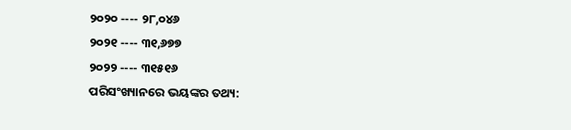୨୦୨୦ ---- ୨୮,୦୪୬
୨୦୨୧ ---- ୩୧,୬୭୭
୨୦୨୨ ---- ୩୧୫୧୬
ପରିସଂଖ୍ୟାନରେ ଭୟଙ୍କର ତଥ୍ୟ: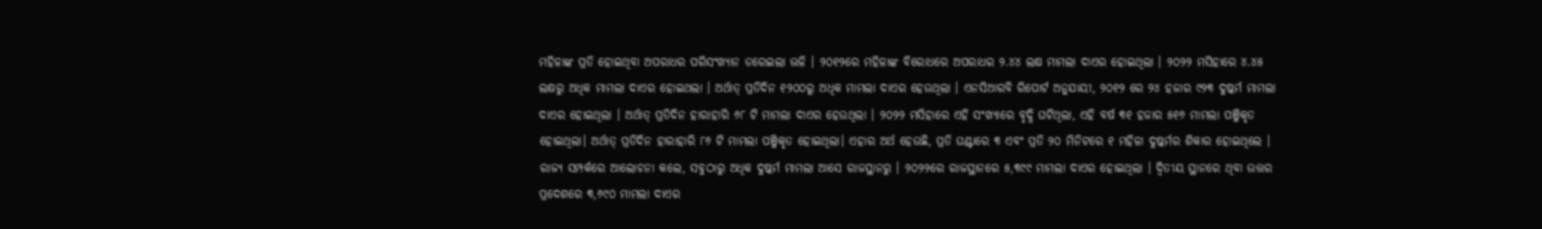ମହିଳାଙ୍କ ପ୍ରତି ହୋଇଥିବା ଅପରାଧର ପରିସଂଖ୍ୟାନ ଡରେଇଲା ଭଳି । ୨୦୧୨ରେ ମହିଳାଙ୍କ ବିରୋଧରେ ଅପରାଧର ୨.୪୪ ଲକ୍ଷ ମାମଲା ଦାଏର ହୋଇଥିଲା । ୨୦୨୨ ମସିହାରେ ୪.୪୫ ଲକ୍ଷରୁ ଅଧିକ ମାମଲା ଦାଏର ହୋଇଥଲା । ଅର୍ଥାତ୍ ପ୍ରତିଦିନ ୧୨୦୦ରୁ ଅଧିକ ମାମଲା ଦାଏର ହେଉଥିଲା । ଏନସିଆରବି ରିପୋର୍ଟ ଅନୁଯାୟୀ, ୨୦୧୨ ରେ ୨୪ ହଜାର ୯୨୩ ଦୁଷ୍କର୍ମ ମାମଲା ଦାଏର ହୋଇଥିଲା । ଅର୍ଥାତ୍ ପ୍ରତିଦିନ ହାରାହାରି ୬୮ ଟି ମାମଲା ଦାଏର ହେଉଥିଲା । ୨୦୨୨ ମସିହାରେ ଏହି ସଂଖ୍ୟାରେ ବୃଦ୍ଧି ଘଟିଥିଲା, ଏହି ବର୍ଷ ୩୧ ହଜାର ୫୧୬ ମାମଲା ପଞ୍ଜିକୃତ ହୋଇଥିଲା। ଅର୍ଥାତ୍ ପ୍ରତିଦିନ ହାରାହାରି ୮୬ ଟି ମାମଲା ପଞ୍ଜିକୃତ ହୋଇଥିଲା। ଏହାର ଅର୍ଥ ହେଉଛି, ପ୍ରତି ଘଣ୍ଟାରେ ୩ ଏବଂ ପ୍ରତି ୨୦ ମିନିଟରେ ୧ ମହିଳା ଦୁଷ୍କର୍ମର ଶିକାର ହୋଇଥିଲେ । ରାଜ୍ୟ ସମ୍ପର୍କରେ ଆଲୋଚନା କଲେ, ସବୁଠାରୁ ଅଧିକ ଦୁଷ୍କର୍ମ ମାମଲା ଆସେ ରାଜସ୍ଥାନରୁ । ୨୦୨୨ରେ ରାଜସ୍ଥାନରେ ୫,୩୯୯ ମାମଲା ଦାଏର ହୋଇଥିଲା । ଦ୍ୱିତୀୟ ସ୍ଥାନରେ ଥିବା ଉତ୍ତର ପ୍ରଦେଶରେ ୩,୬୯୦ ମାମଲା ଦାଏର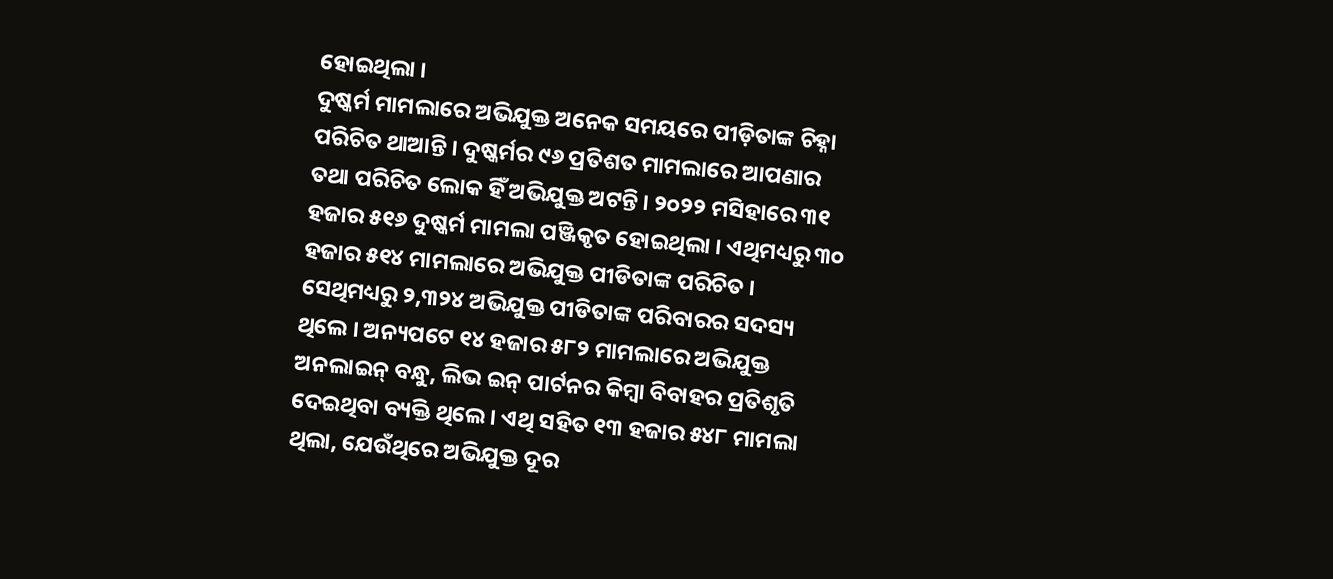ହୋଇଥିଲା ।
ଦୁଷ୍କର୍ମ ମାମଲାରେ ଅଭିଯୁକ୍ତ ଅନେକ ସମୟରେ ପୀଡ଼ିତାଙ୍କ ଚିହ୍ନା ପରିଚିତ ଥାଆନ୍ତି । ଦୁଷ୍କର୍ମର ୯୬ ପ୍ରତିଶତ ମାମଲାରେ ଆପଣାର ତଥା ପରିଚିତ ଲୋକ ହିଁ ଅଭିଯୁକ୍ତ ଅଟନ୍ତି । ୨୦୨୨ ମସିହାରେ ୩୧ ହଜାର ୫୧୬ ଦୁଷ୍କର୍ମ ମାମଲା ପଞ୍ଜିକୃତ ହୋଇଥିଲା । ଏଥିମଧ୍ୟରୁ ୩୦ ହଜାର ୫୧୪ ମାମଲାରେ ଅଭିଯୁକ୍ତ ପୀଡିତାଙ୍କ ପରିଚିତ । ସେଥିମଧ୍ୟରୁ ୨,୩୨୪ ଅଭିଯୁକ୍ତ ପୀଡିତାଙ୍କ ପରିବାରର ସଦସ୍ୟ ଥିଲେ । ଅନ୍ୟପଟେ ୧୪ ହଜାର ୫୮୨ ମାମଲାରେ ଅଭିଯୁକ୍ତ ଅନଲାଇନ୍ ବନ୍ଧୁ, ଲିଭ ଇନ୍ ପାର୍ଟନର କିମ୍ବା ବିବାହର ପ୍ରତିଶୃତି ଦେଇଥିବା ବ୍ୟକ୍ତି ଥିଲେ । ଏଥି ସହିତ ୧୩ ହଜାର ୫୪୮ ମାମଲା ଥିଲା, ଯେଉଁଥିରେ ଅଭିଯୁକ୍ତ ଦୂର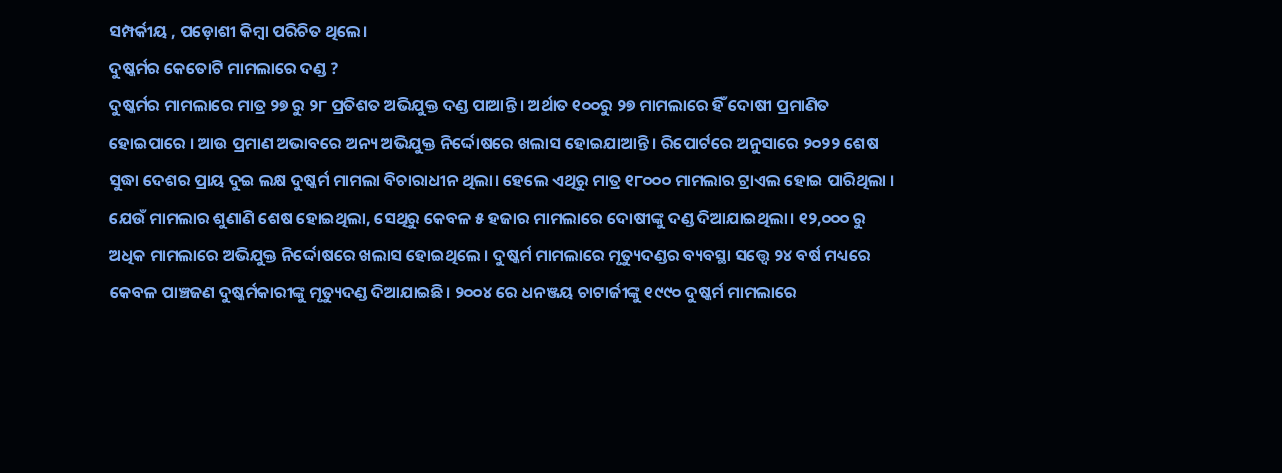ସମ୍ପର୍କୀୟ , ପଡ଼ୋଶୀ କିମ୍ବା ପରିଚିତ ଥିଲେ।
ଦୁଷ୍କର୍ମର କେତୋଟି ମାମଲାରେ ଦଣ୍ଡ ?
ଦୁଷ୍କର୍ମର ମାମଲାରେ ମାତ୍ର ୨୭ ରୁ ୨୮ ପ୍ରତିଶତ ଅଭିଯୁକ୍ତ ଦଣ୍ଡ ପାଆନ୍ତି । ଅର୍ଥାତ ୧୦୦ରୁ ୨୭ ମାମଲାରେ ହିଁ ଦୋଷୀ ପ୍ରମାଣିତ ହୋଇପାରେ । ଆଉ ପ୍ରମାଣ ଅଭାବରେ ଅନ୍ୟ ଅଭିଯୁକ୍ତ ନିର୍ଦ୍ଦୋଷରେ ଖଲାସ ହୋଇଯାଆନ୍ତି । ରିପୋର୍ଟରେ ଅନୁସାରେ ୨୦୨୨ ଶେଷ ସୁଦ୍ଧା ଦେଶର ପ୍ରାୟ ଦୁଇ ଲକ୍ଷ ଦୁଷ୍କର୍ମ ମାମଲା ବିଚାରାଧୀନ ଥିଲା। ହେଲେ ଏଥିରୁ ମାତ୍ର ୧୮୦୦୦ ମାମଲାର ଟ୍ରାଏଲ ହୋଇ ପାରିଥିଲା । ଯେଉଁ ମାମଲାର ଶୁଣାଣି ଶେଷ ହୋଇଥିଲା, ସେଥିରୁ କେବଳ ୫ ହଜାର ମାମଲାରେ ଦୋଷୀଙ୍କୁ ଦଣ୍ଡ ଦିଆଯାଇଥିଲା। ୧୨,୦୦୦ ରୁ ଅଧିକ ମାମଲାରେ ଅଭିଯୁକ୍ତ ନିର୍ଦ୍ଦୋଷରେ ଖଲାସ ହୋଇଥିଲେ । ଦୁଷ୍କର୍ମ ମାମଲାରେ ମୃତ୍ୟୁଦଣ୍ଡର ବ୍ୟବସ୍ଥା ସତ୍ତ୍ୱେ ୨୪ ବର୍ଷ ମଧ୍ୟରେ କେବଳ ପାଞ୍ଚଜଣ ଦୁଷ୍କର୍ମକାରୀଙ୍କୁ ମୃତ୍ୟୁଦଣ୍ଡ ଦିଆଯାଇଛି। ୨୦୦୪ ରେ ଧନଞ୍ଜୟ ଚାଟାର୍ଜୀଙ୍କୁ ୧୯୯୦ ଦୁଷ୍କର୍ମ ମାମଲାରେ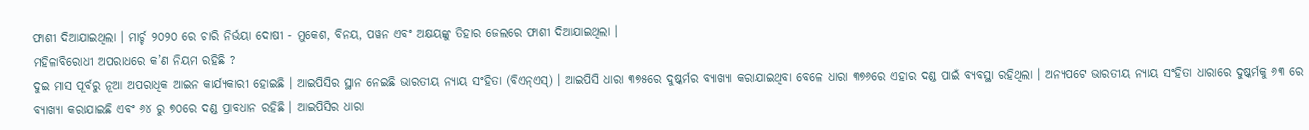ଫାଶୀ ଦିଆଯାଇଥିଲା । ମାର୍ଚ୍ଚ ୨୦୨୦ ରେ ଚାରି ନିର୍ଭୟା ଦୋଷୀ - ମୁକେଶ, ବିନୟ, ପୱନ ଏବଂ ଅକ୍ଷୟଙ୍କୁ ତିହାର ଜେଲରେ ଫାଶୀ ଦିଆଯାଇଥିଲା ।
ମହିଳାବିରୋଧୀ ଅପରାଧରେ କ’ଣ ନିୟମ ରହିଛି ?
ଦୁଇ ମାସ ପୂର୍ବରୁ ନୂଆ ଅପରାଧିକ ଆଇନ କାର୍ଯ୍ୟକାରୀ ହୋଇଛି । ଆଇପିସିର ସ୍ଥାନ ନେଇଛି ଭାରତୀୟ ନ୍ୟାୟ ସଂହିତା (ବିଏନ୍ଏସ୍) । ଆଇପିସି ଧାରା ୩୭୫ରେ ଦୁଷ୍କର୍ମର ବ୍ୟାଖ୍ୟା କରାଯାଇଥିବା ବେଳେ ଧାରା ୩୭୬ରେ ଏହାର ଦଣ୍ଡ ପାଇଁ ବ୍ୟବସ୍ଥା ରହିଥିଲା । ଅନ୍ୟପଟେ ଭାରତୀୟ ନ୍ୟାୟ ସଂହିତା ଧାରାରେ ଦୁଷ୍କର୍ମକୁ ୬୩ ରେ ବ୍ୟାଖ୍ୟା କରାଯାଇଛି ଏବଂ ୬୪ ରୁ ୭୦ରେ ଦଣ୍ଡ ପ୍ରାବଧାନ ରହିଛି । ଆଇପିସିର ଧାରା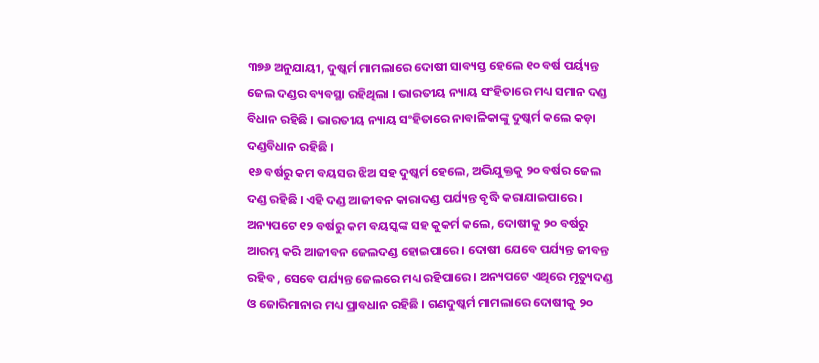୩୭୬ ଅନୁଯାୟୀ, ଦୁଷ୍କର୍ମ ମାମଲାରେ ଦୋଷୀ ସାବ୍ୟସ୍ତ ହେଲେ ୧୦ ବର୍ଷ ପର୍ୟ୍ୟନ୍ତ ଜେଲ ଦଣ୍ଡର ବ୍ୟବସ୍ଥା ରହିଥିଲା । ଭାରତୀୟ ନ୍ୟାୟ ସଂହିତାରେ ମଧ୍ୟ ସମାନ ଦଣ୍ଡ ବିଧାନ ରହିଛି । ଭାରତୀୟ ନ୍ୟାୟ ସଂହିତାରେ ନାବାଳିକାଙ୍କୁ ଦୁଷ୍କର୍ମ କଲେ କଡ଼ା ଦଣ୍ଡବିଧାନ ରହିଛି ।
୧୬ ବର୍ଷରୁ କମ ବୟସର ଝିଅ ସହ ଦୁଷ୍କର୍ମ ହେଲେ, ଅଭିଯୁକ୍ତକୁ ୨୦ ବର୍ଷର ଜେଲ ଦଣ୍ଡ ରହିଛି । ଏହି ଦଣ୍ଡ ଆଜୀବନ କାରାଦଣ୍ଡ ପର୍ଯ୍ୟନ୍ତ ବୃଦ୍ଧି କରାଯାଇପାରେ । ଅନ୍ୟପଟେ ୧୨ ବର୍ଷରୁ କମ ବୟସ୍କଙ୍କ ସହ କୁକର୍ମ କଲେ, ଦୋଷୀକୁ ୨୦ ବର୍ଷରୁ ଆରମ୍ଭ କରି ଆଜୀବନ ଜେଲଦଣ୍ଡ ହୋଇପାରେ । ଦୋଷୀ ଯେବେ ପର୍ଯ୍ୟନ୍ତ ଜୀବନ୍ତ ରହିବ , ସେବେ ପର୍ଯ୍ୟନ୍ତ ଜେଲରେ ମଧ୍ୟ ରହିପାରେ । ଅନ୍ୟପଟେ ଏଥିରେ ମୃତ୍ୟୁଦଣ୍ଡ ଓ ଜୋରିମାନାର ମଧ୍ୟ ପ୍ରାବଧାନ ରହିଛି । ଗଣଦୁଷ୍କର୍ମ ମାମଲାରେ ଦୋଷୀକୁ ୨୦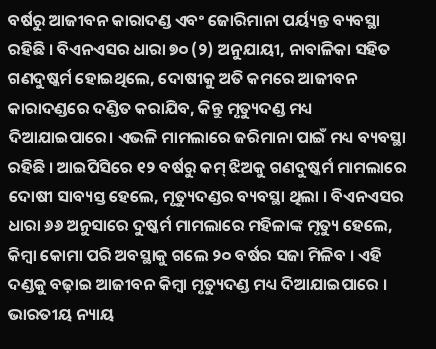ବର୍ଷରୁ ଆଜୀବନ କାରାଦଣ୍ଡ ଏବଂ ଜୋରିମାନା ପର୍ୟ୍ୟନ୍ତ ବ୍ୟବସ୍ଥା ରହିଛି । ବିଏନଏସର ଧାରା ୭୦ (୨) ଅନୁଯାୟୀ, ନାବାଳିକା ସହିତ ଗଣଦୁଷ୍କର୍ମ ହୋଇଥିଲେ, ଦୋଷୀକୁ ଅତି କମରେ ଆଜୀବନ କାରାଦଣ୍ଡରେ ଦଣ୍ଡିତ କରାଯିବ, କିନ୍ତୁ ମୃତ୍ୟୁଦଣ୍ଡ ମଧ୍ୟ ଦିଆଯାଇପାରେ। ଏଭଳି ମାମଲାରେ ଜରିମାନା ପାଇଁ ମଧ୍ୟ ବ୍ୟବସ୍ଥା ରହିଛି । ଆଇପିସିରେ ୧୨ ବର୍ଷରୁ କମ୍ ଝିଅକୁ ଗଣଦୁଷ୍କର୍ମ ମାମଲାରେ ଦୋଷୀ ସାବ୍ୟସ୍ତ ହେଲେ, ମୃତ୍ୟୁଦଣ୍ଡର ବ୍ୟବସ୍ଥା ଥିଲା । ବିଏନଏସର ଧାରା ୬୬ ଅନୁସାରେ ଦୁଷ୍କର୍ମ ମାମଲାରେ ମହିଳାଙ୍କ ମୃତ୍ୟୁ ହେଲେ, କିମ୍ବା କୋମା ପରି ଅବସ୍ଥାକୁ ଗଲେ ୨୦ ବର୍ଷର ସଜା ମିଳିବ । ଏହି ଦଣ୍ଡକୁ ବଢ଼ାଇ ଆଜୀବନ କିମ୍ବା ମୃତ୍ୟୁଦଣ୍ଡ ମଧ୍ୟ ଦିଆଯାଇପାରେ । ଭାରତୀୟ ନ୍ୟାୟ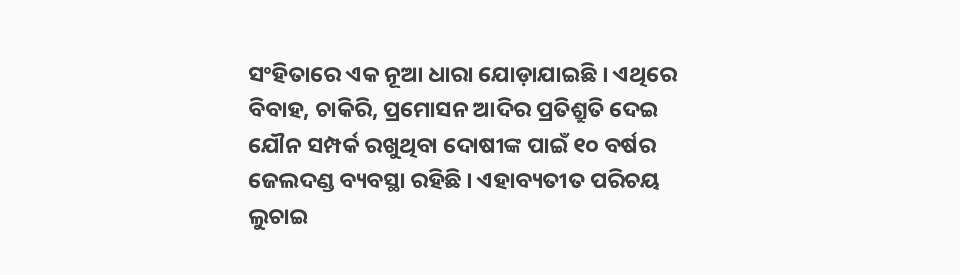ସଂହିତାରେ ଏକ ନୂଆ ଧାରା ଯୋଡ଼ାଯାଇଛି । ଏଥିରେ ବିବାହ, ଚାକିରି, ପ୍ରମୋସନ ଆଦିର ପ୍ରତିଶ୍ରୁତି ଦେଇ ଯୌନ ସମ୍ପର୍କ ରଖୁଥିବା ଦୋଷୀଙ୍କ ପାଇଁ ୧୦ ବର୍ଷର ଜେଲଦଣ୍ଡ ବ୍ୟବସ୍ଥା ରହିଛି । ଏହାବ୍ୟତୀତ ପରିଚୟ ଲୁଚାଇ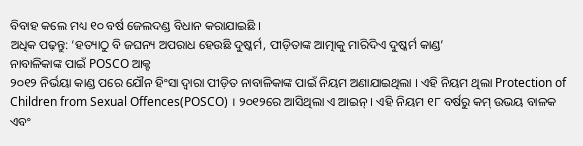ବିବାହ କଲେ ମଧ୍ୟ ୧୦ ବର୍ଷ ଜେଲଦଣ୍ଡ ବିଧାନ କରାଯାଇଛି ।
ଅଧିକ ପଢ଼ନ୍ତୁ: ‘ହତ୍ୟାଠୁ ବି ଜଘନ୍ୟ ଅପରାଧ ହେଉଛି ଦୁଷ୍କର୍ମ, ପୀଡ଼ିତାଙ୍କ ଆତ୍ମାକୁ ମାରିଦିଏ ଦୁଷ୍କର୍ମ କାଣ୍ଡ’
ନାବାଳିକାଙ୍କ ପାଇଁ POSCO ଆକ୍ଟ
୨୦୧୨ ନିର୍ଭୟା କାଣ୍ଡ ପରେ ଯୌନ ହିଂସା ଦ୍ୱାରା ପୀଡ଼ିତ ନାବାଳିକାଙ୍କ ପାଇଁ ନିୟମ ଅଣାଯାଇଥିଲା । ଏହି ନିୟମ ଥିଲା Protection of Children from Sexual Offences(POSCO) । ୨୦୧୨ରେ ଆସିଥିଲା ଏ ଆଇନ୍ । ଏହି ନିୟମ ୧୮ ବର୍ଷରୁ କମ୍ ଉଭୟ ବାଳକ ଏବଂ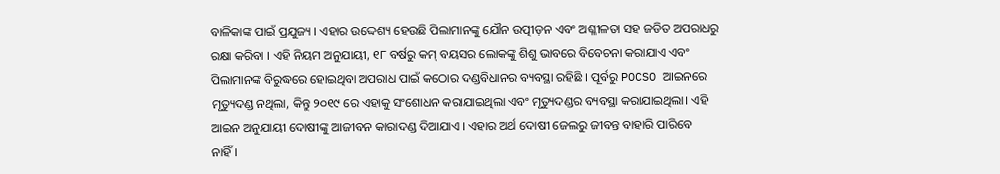ବାଳିକାଙ୍କ ପାଇଁ ପ୍ରଯୁଜ୍ୟ । ଏହାର ଉଦ୍ଦେଶ୍ୟ ହେଉଛି ପିଲାମାନଙ୍କୁ ଯୌନ ଉତ୍ପୀଡ଼ନ ଏବଂ ଅଶ୍ଳୀଳତା ସହ ଜଡିତ ଅପରାଧରୁ ରକ୍ଷା କରିବା । ଏହି ନିୟମ ଅନୁଯାୟୀ, ୧୮ ବର୍ଷରୁ କମ୍ ବୟସର ଲୋକଙ୍କୁ ଶିଶୁ ଭାବରେ ବିବେଚନା କରାଯାଏ ଏବଂ ପିଲାମାନଙ୍କ ବିରୁଦ୍ଧରେ ହୋଇଥିବା ଅପରାଧ ପାଇଁ କଠୋର ଦଣ୍ଡବିଧାନର ବ୍ୟବସ୍ଥା ରହିଛି । ପୂର୍ବରୁ POCSO ଆଇନରେ ମୃତ୍ୟୁଦଣ୍ଡ ନଥିଲା, କିନ୍ତୁ ୨୦୧୯ ରେ ଏହାକୁ ସଂଶୋଧନ କରାଯାଇଥିଲା ଏବଂ ମୃତ୍ୟୁଦଣ୍ଡର ବ୍ୟବସ୍ଥା କରାଯାଇଥିଲା। ଏହି ଆଇନ ଅନୁଯାୟୀ ଦୋଷୀଙ୍କୁ ଆଜୀବନ କାରାଦଣ୍ଡ ଦିଆଯାଏ । ଏହାର ଅର୍ଥ ଦୋଷୀ ଜେଲରୁ ଜୀବନ୍ତ ବାହାରି ପାରିବେ ନାହିଁ।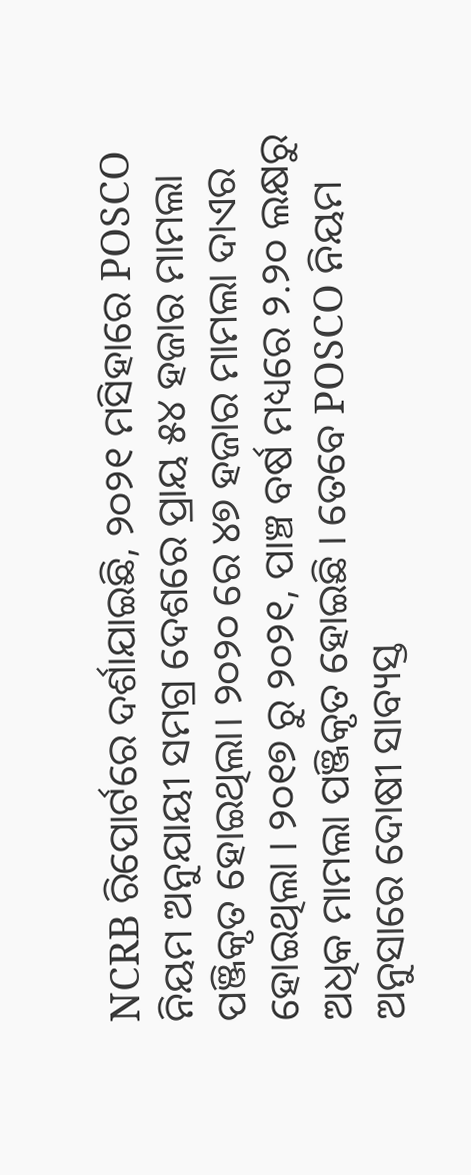NCRB ରିପୋର୍ଟରେ ଦର୍ଶାଯାଇଛି, ୨୦୨୧ ମସିହାରେ POSCO ନିୟମ ଅନୁଯାୟୀ ସମଗ୍ର ଦେଶରେ ପ୍ରାୟ ୫୪ ହଜାର ମାମଲା ପଞ୍ଜିକୃତ ହୋଇଥିଲା। ୨୦୨୦ ରେ ୪୭ ହଜାର ମାମଲା ଦାଏର ହୋଇଥିଲା । ୨୦୧୭ ରୁ ୨୦୨୧, ପାଞ୍ଚ ବର୍ଷ ମଧ୍ୟରେ ୨.୨୦ ଲକ୍ଷରୁ ଅଧିକ ମାମଲା ପଞ୍ଜିକୃତ ହୋଇଛି । ତେବେ POSCO ନିୟମ ଅନୁସାରେ ଦୋଷୀ ସାବ୍ୟସ୍ତ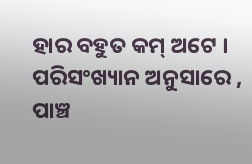ହାର ବହୁତ କମ୍ ଅଟେ । ପରିସଂଖ୍ୟାନ ଅନୁସାରେ , ପାଞ୍ଚ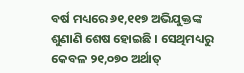ବର୍ଷ ମଧ୍ୟରେ ୬୧,୧୧୭ ଅଭିଯୁକ୍ତଙ୍କ ଶୁଣାଣି ଶେଷ ହୋଇଛି । ସେଥିମଧ୍ୟରୁ କେବଳ ୨୧,୦୭୦ ଅର୍ଥାତ୍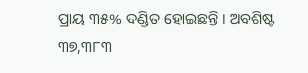ପ୍ରାୟ ୩୫% ଦଣ୍ଡିତ ହୋଇଛନ୍ତି । ଅବଶିଷ୍ଟ ୩୭,୩୮୩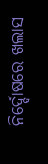ନିର୍ଦ୍ଦୋଷରେ ଖଲାସ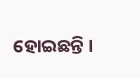ହୋଇଛନ୍ତି ।